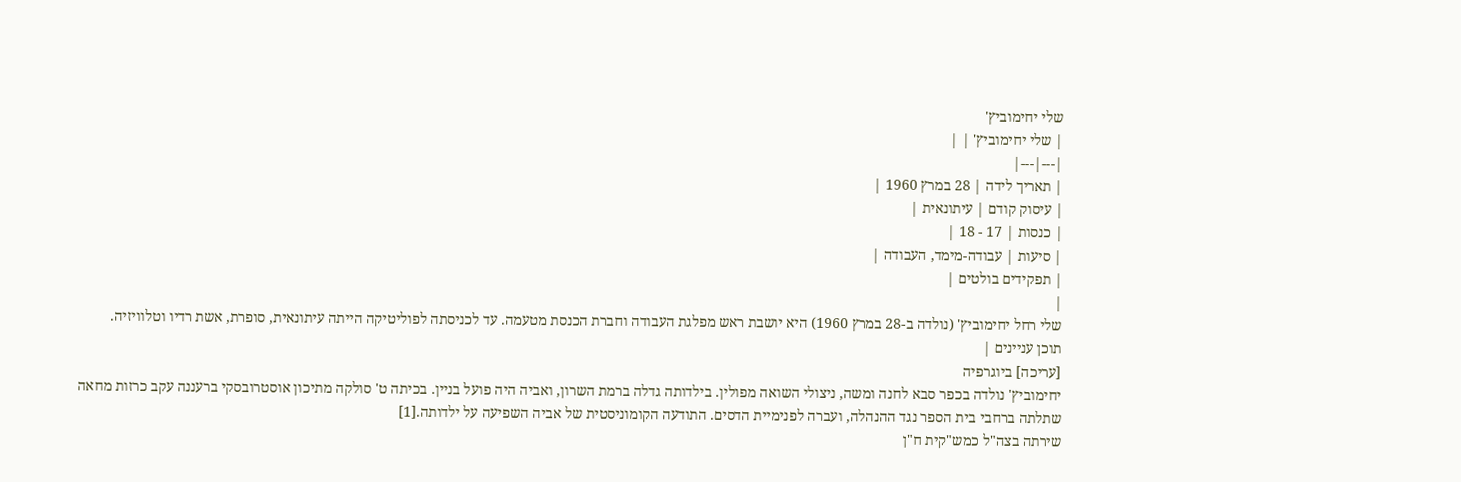שלי יחימוביץ'
| שלי יחימוביץ' | |
|---|---|
| תאריך לידה | 28 במרץ 1960 |
| עיסוק קודם | עיתונאית |
| כנסות | 17 - 18 |
| סיעות | עבודה-מימד, העבודה |
| תפקידים בולטים |
|
שלי רחל יחימוביץ' (נולדה ב-28 במרץ 1960) היא יושבת ראש מפלגת העבודה וחברת הכנסת מטעמה. עד לכניסתה לפוליטיקה הייתה עיתונאית, סופרת, אשת רדיו וטלוויזיה.
תוכן עניינים |
[עריכה] ביוגרפיה
יחימוביץ' נולדה בכפר סבא לחנה ומשה, ניצולי השואה מפולין. בילדותה גדלה ברמת השרון, ואביה היה פועל בניין. בכיתה ט' סולקה מתיכון אוסטרובסקי ברעננה עקב כרזות מחאה שתלתה ברחבי בית הספר נגד ההנהלה, ועברה לפנימיית הדסים. התודעה הקומוניסטית של אביה השפיעה על ילדותה.[1]
שירתה בצה"ל כמש"קית ח"ן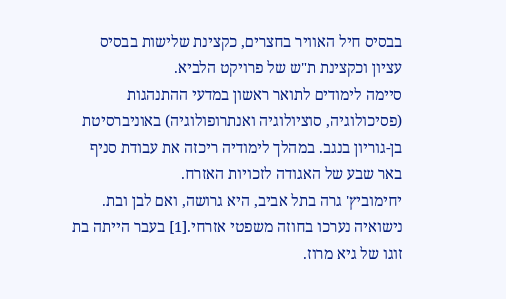בבסיס חיל האוויר בחצרים, כקצינת שלישות בבסיס עציון וכקצינת ת"ש של פרויקט הלביא.
סיימה לימודים לתואר ראשון במדעי ההתנהגות (פסיכולוגיה, סוציולוגיה ואנתרופולוגיה) באוניברסיטת בן-גוריון בנגב. במהלך לימודיה ריכזה את עבודת סניף באר שבע של האגודה לזכויות האזרח.
יחימוביץ' גרה בתל אביב, היא גרושה, ואם לבן ובת. נישואיה נערכו בחוזה משפטי אזרחי.[1] בעבר הייתה בת זוגו של גיא מרוז.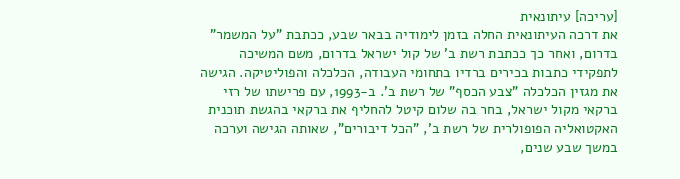[עריכה] עיתונאית
את דרכה העיתונאית החלה בזמן לימודיה בבאר שבע, ככתבת "על המשמר" בדרום, ואחר כך ככתבת רשת ב' של קול ישראל בדרום, משם המשיכה לתפקידי כתבות בכירים ברדיו בתחומי העבודה, הכלכלה והפוליטיקה. הגישה את מגזין הכלכלה "צבע הכסף" של רשת ב'. ב-1993, עם פרישתו של רזי ברקאי מקול ישראל, בחר בה שלום קיטל להחליף את ברקאי בהגשת תוכנית האקטואליה הפופולרית של רשת ב', "הכל דיבורים", שאותה הגישה וערכה במשך שבע שנים,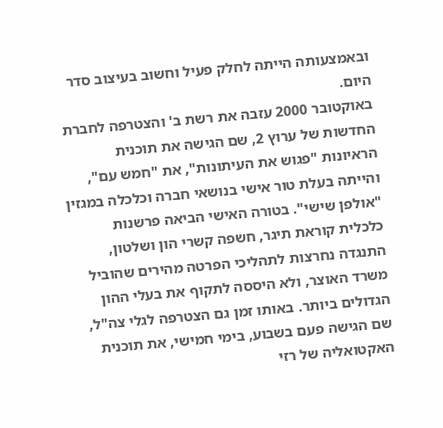ובאמצעותה הייתה לחלק פעיל וחשוב בעיצוב סדר היום.
באוקטובר 2000 עזבה את רשת ב' והצטרפה לחברת החדשות של ערוץ 2, שם הגישה את תוכנית הראיונות "פגוש את העיתונות", את "חמש עם", והייתה בעלת טור אישי בנושאי חברה וכלכלה במגזין "אולפן שישי". בטורה האישי הביאה פרשנות כלכלית קוראת תיגר, חשפה קשרי הון ושלטון, התנגדה נחרצות לתהליכי הפרטה מהירים שהוביל משרד האוצר, ולא היססה לתקוף את בעלי ההון הגדולים ביותר. באותו זמן גם הצטרפה לגלי צה"ל, שם הגישה פעם בשבוע, בימי חמישי, את תוכנית האקטואליה של רזי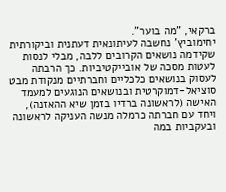ברקאי, "מה בוער".
יחימוביץ' נחשבה לעיתונאית דעתנית וביקורתית שקידמה נושאים הקרובים ללבה, מבלי לנסות לעטות מסכה של אובייקטיביות. כך הרבתה לעסוק בנושאים כלכליים וחברתיים מנקודת מבט סוציאל-דמוקרטית ובנושאים הנוגעים למעמד האישה (לראשונה ברדיו בזמן שיא ההאזנה), ויחד עם חברתה כרמלה מנשה העניקה לראשונה ובעקביות במה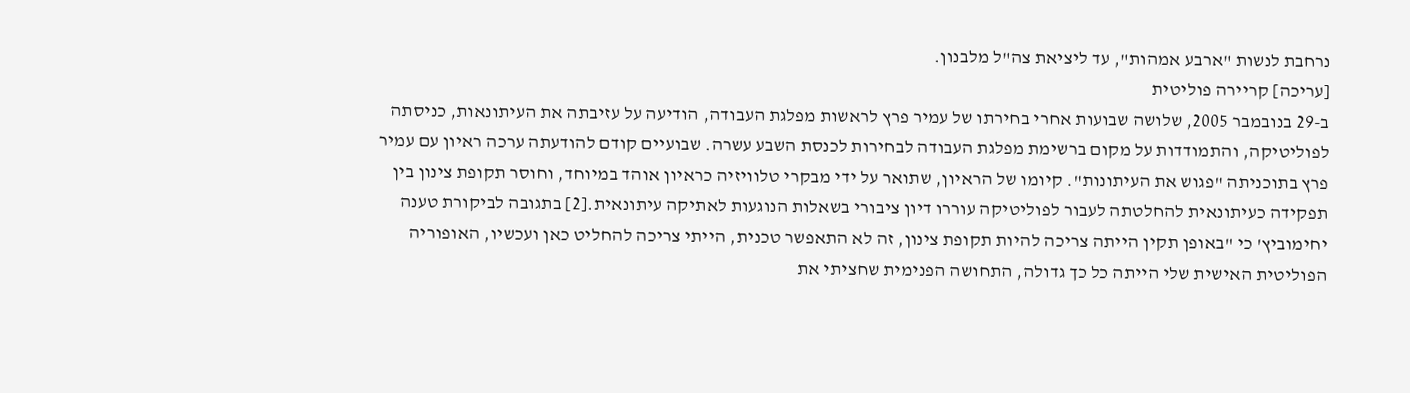נרחבת לנשות "ארבע אמהות", עד ליציאת צה"ל מלבנון.
[עריכה] קריירה פוליטית
ב-29 בנובמבר 2005, שלושה שבועות אחרי בחירתו של עמיר פרץ לראשות מפלגת העבודה, הודיעה על עזיבתה את העיתונאות, כניסתה לפוליטיקה, והתמודדות על מקום ברשימת מפלגת העבודה לבחירות לכנסת השבע עשרה. שבועיים קודם להודעתה ערכה ראיון עם עמיר פרץ בתוכניתה "פגוש את העיתונות". קיומו של הראיון, שתואר על ידי מבקרי טלוויזיה כראיון אוהד במיוחד, וחוסר תקופת צינון בין תפקידה כעיתונאית להחלטתה לעבור לפוליטיקה עוררו דיון ציבורי בשאלות הנוגעות לאתיקה עיתונאית.[2] בתגובה לביקורת טענה יחימוביץ' כי "באופן תקין הייתה צריכה להיות תקופת צינון, זה לא התאפשר טכנית, הייתי צריכה להחליט כאן ועכשיו, האופוריה הפוליטית האישית שלי הייתה כל כך גדולה, התחושה הפנימית שחציתי את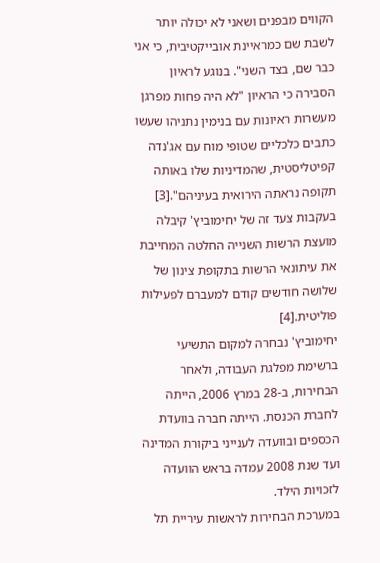הקווים מבפנים ושאני לא יכולה יותר לשבת שם כמראיינת אובייקטיבית, כי אני כבר שם, בצד השני". בנוגע לראיון הסבירה כי הראיון "לא היה פחות מפרגן מעשרות ראיונות עם בנימין נתניהו שעשו כתבים כלכליים שטופי מוח עם אג'נדה קפיטליסטית, שהמדיניות שלו באותה תקופה נראתה הירואית בעיניהם".[3] בעקבות צעד זה של יחימוביץ' קיבלה מועצת הרשות השנייה החלטה המחייבת את עיתונאי הרשות בתקופת צינון של שלושה חודשים קודם למעברם לפעילות פוליטית.[4]
יחימוביץ' נבחרה למקום התשיעי ברשימת מפלגת העבודה, ולאחר הבחירות, ב-28 במרץ 2006, הייתה לחברת הכנסת. הייתה חברה בוועדת הכספים ובוועדה לענייני ביקורת המדינה ועד שנת 2008 עמדה בראש הוועדה לזכויות הילד.
במערכת הבחירות לראשות עיריית תל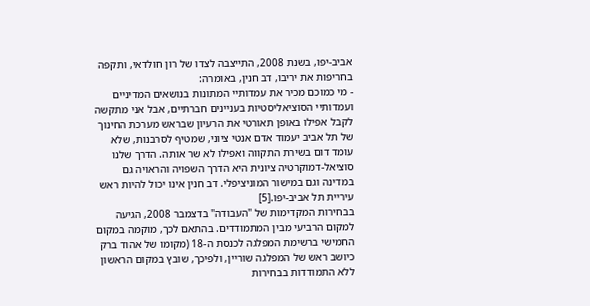אביב-יפו, בשנת 2008, התייצבה לצדו של רון חולדאי, ותקפה בחריפות את יריבו, דב חנין, באומרה:
- מי כמוכם מכיר את עמדותיי המתונות בנושאים המדיניים ועמדותיי הסוציאליסטיות בעניינים חברתיים, אבל אני מתקשה לקבל אפילו באופן תאורטי את הרעיון שבראש מערכת החינוך של תל אביב יעמוד אדם אנטי ציוני, שמטיף לסרבנות, שלא עומד דום בשירת התקווה ואפילו לא שר אותה. הדרך שלנו סוציאל-דמוקרטיה ציונית היא הדרך השפויה והראויה גם במדינה וגם במישור המוניציפלי. דב חנין אינו יכול להיות ראש עיריית תל אביב-יפו.[5]
בבחירות המקדימות של "העבודה" בדצמבר 2008, הגיעה למקום הרביעי מבין המתמודדים. בהתאם לכך, מוקמה במקום החמישי ברשימת המפלגה לכנסת ה-18 (מקומו של אהוד ברק כיושב ראש של המפלגה שוריין, ולפיכך, שובץ במקום הראשון ללא התמודדות בבחירות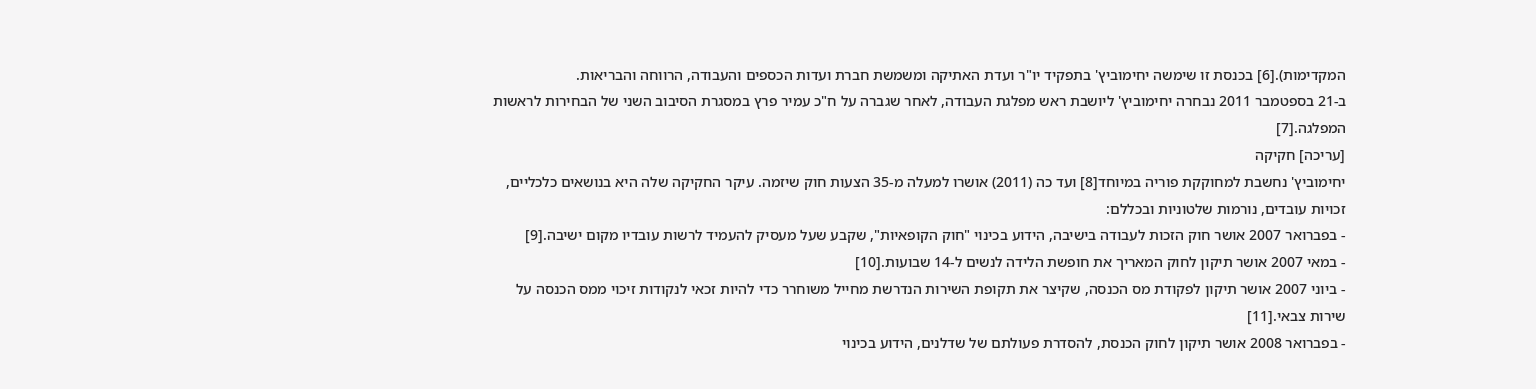המקדימות).[6] בכנסת זו שימשה יחימוביץ' בתפקיד יו"ר ועדת האתיקה ומשמשת חברת ועדות הכספים והעבודה, הרווחה והבריאות.
ב-21 בספטמבר 2011 נבחרה יחימוביץ' ליושבת ראש מפלגת העבודה, לאחר שגברה על ח"כ עמיר פרץ במסגרת הסיבוב השני של הבחירות לראשות המפלגה.[7]
[עריכה] חקיקה
יחימוביץ' נחשבת למחוקקת פוריה במיוחד[8] ועד כה (2011) אושרו למעלה מ-35 הצעות חוק שיזמה. עיקר החקיקה שלה היא בנושאים כלכליים, זכויות עובדים, נורמות שלטוניות ובכללם:
- בפברואר 2007 אושר חוק הזכות לעבודה בישיבה, הידוע בכינוי "חוק הקופאיות", שקבע שעל מעסיק להעמיד לרשות עובדיו מקום ישיבה.[9]
- במאי 2007 אושר תיקון לחוק המאריך את חופשת הלידה לנשים ל-14 שבועות.[10]
- ביוני 2007 אושר תיקון לפקודת מס הכנסה, שקיצר את תקופת השירות הנדרשת מחייל משוחרר כדי להיות זכאי לנקודות זיכוי ממס הכנסה על שירות צבאי.[11]
- בפברואר 2008 אושר תיקון לחוק הכנסת, להסדרת פעולתם של שדלנים, הידוע בכינוי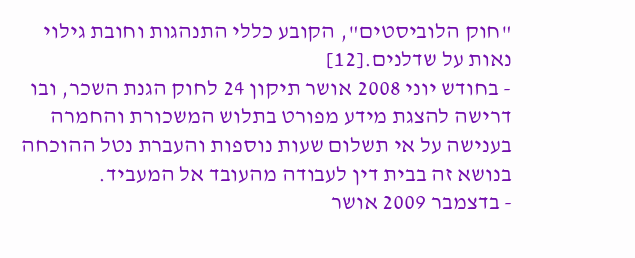"חוק הלוביסטים", הקובע כללי התנהגות וחובת גילוי נאות על שדלנים.[12]
- בחודש יוני 2008 אושר תיקון 24 לחוק הגנת השכר, ובו דרישה להצגת מידע מפורט בתלוש המשכורת והחמרה בענישה על אי תשלום שעות נוספות והעברת נטל ההוכחה בנושא זה בבית דין לעבודה מהעובד אל המעביד.
- בדצמבר 2009 אושר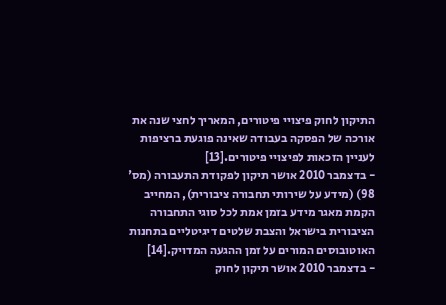התיקון לחוק פיצויי פיטורים, המאריך לחצי שנה את אורכה של הפסקה בעבודה שאינה פוגעת ברציפות לעניין הזכאות לפיצויי פיטורים.[13]
- בדצמבר 2010 אושר תיקון לפקודת התעבורה (מס' 98) (מידע על שירותי תחבורה ציבורית), המחייב הקמת מאגר מידע בזמן אמת לכל סוגי התחבורה הציבורית בישראל והצבת שלטים דיגיטליים בתחנות האוטובוסים המורים על זמן ההגעה המדויק.[14]
- בדצמבר 2010 אושר תיקון לחוק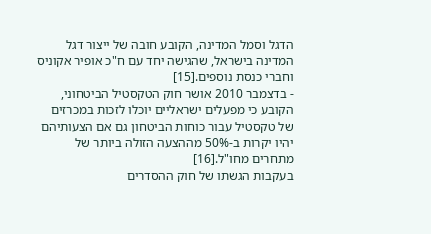הדגל וסמל המדינה, הקובע חובה של ייצור דגל המדינה בישראל, שהגישה יחד עם ח"כ אופיר אקוניס וחברי כנסת נוספים.[15]
- בדצמבר 2010 אושר חוק הטקסטיל הביטחוני, הקובע כי מפעלים ישראליים יוכלו לזכות במכרזים של טקסטיל עבור כוחות הביטחון גם אם הצעותיהם יהיו יקרות ב-50% מההצעה הזולה ביותר של מתחרים מחו"ל.[16]
בעקבות הגשתו של חוק ההסדרים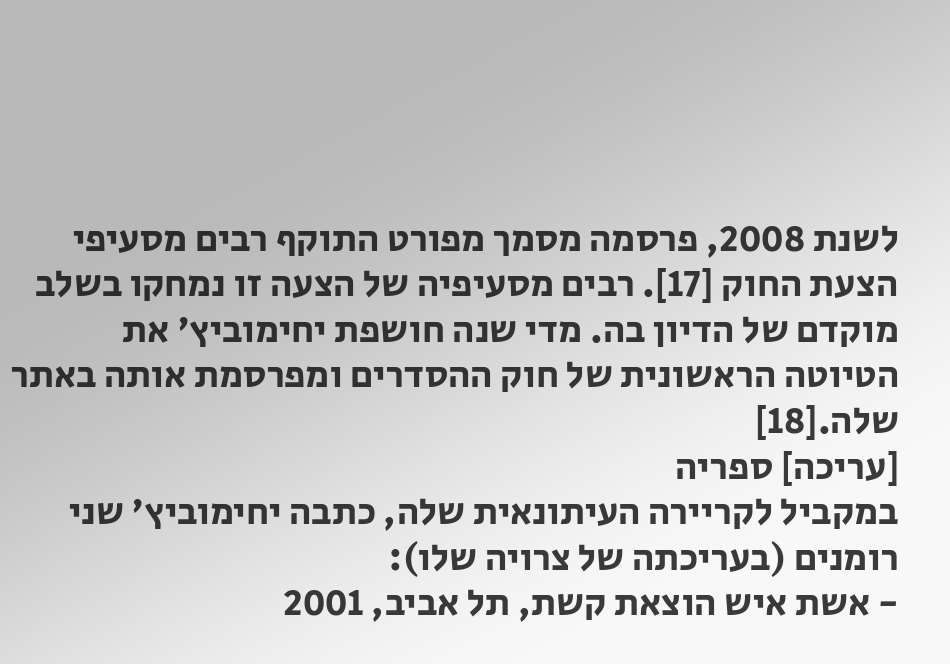לשנת 2008, פרסמה מסמך מפורט התוקף רבים מסעיפי הצעת החוק [17]. רבים מסעיפיה של הצעה זו נמחקו בשלב מוקדם של הדיון בה. מדי שנה חושפת יחימוביץ' את הטיוטה הראשונית של חוק ההסדרים ומפרסמת אותה באתר שלה.[18]
[עריכה] ספריה
במקביל לקריירה העיתונאית שלה, כתבה יחימוביץ' שני רומנים (בעריכתה של צרויה שלו):
- אשת איש הוצאת קשת, תל אביב, 2001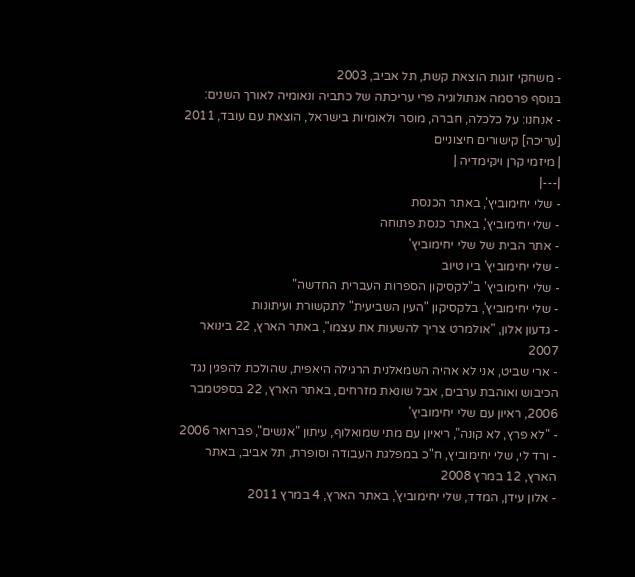- משחקי זוגות הוצאת קשת, תל אביב, 2003
בנוסף פרסמה אנתולוגיה פרי עריכתה של כתביה ונאומיה לאורך השנים:
- אנחנו: על כלכלה, חברה, מוסר ולאומיות בישראל, הוצאת עם עובד, 2011
[עריכה] קישורים חיצוניים
| מיזמי קרן ויקימדיה |
|---|
- שלי יחימוביץ', באתר הכנסת
- שלי יחימוביץ', באתר כנסת פתוחה
- אתר הבית של שלי יחימוביץ'
- שלי יחימוביץ' ביו טיוב
- שלי יחימוביץ' ב"לקסיקון הספרות העברית החדשה"
- שלי יחימוביץ', בלקסיקון "העין השביעית" לתקשורת ועיתונות
- גדעון אלון, "אולמרט צריך להשעות את עצמו", באתר הארץ, 22 בינואר 2007
- ארי שביט, אני לא אהיה השמאלנית הרגילה היאפית, שהולכת להפגין נגד הכיבוש ואוהבת ערבים, אבל שונאת מזרחים, באתר הארץ, 22 בספטמבר 2006, ראיון עם שלי יחימוביץ'
- "לא פרץ, לא קונה", ריאיון עם מתי שמואלוף, עיתון "אנשים", פברואר 2006
- ורד לי, שלי יחימוביץ, ח"כ במפלגת העבודה וסופרת, תל אביב, באתר הארץ, 12 במרץ 2008
- אלון עידן, המדד, שלי יחימוביץ', באתר הארץ, 4 במרץ 2011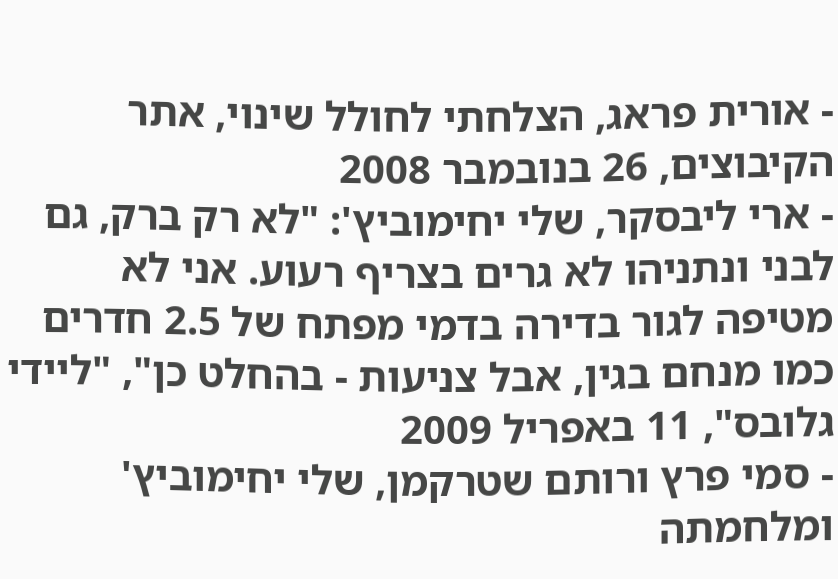- אורית פראג, הצלחתי לחולל שינוי, אתר הקיבוצים, 26 בנובמבר 2008
- ארי ליבסקר, שלי יחימוביץ': "לא רק ברק, גם לבני ונתניהו לא גרים בצריף רעוע. אני לא מטיפה לגור בדירה בדמי מפתח של 2.5 חדרים כמו מנחם בגין, אבל צניעות - בהחלט כן", "ליידי גלובס", 11 באפריל 2009
- סמי פרץ ורותם שטרקמן, שלי יחימוביץ' ומלחמתה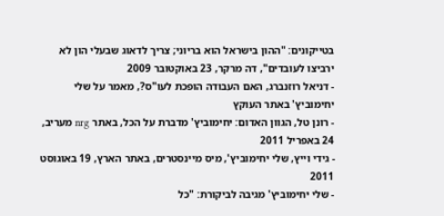בטייקונים: "ההון בישראל הוא בריוני; צריך לדאוג שבעלי הון לא ירביצו לעובדים", דה מרקר, 23 באוקטובר 2009
- דניאל רוזנברג, האם העבודה הופכת לעו"ס?, מאמר על שלי יחימוביץ' באתר העוקץ
- רונן טל, הגוון האדום: יחימוביץ' מדברת על הכל, באתר nrg מעריב, 24 באפריל 2011
- גידי וייץ, שלי יחימוביץ', מיס מיינסטרים, באתר הארץ, 19 באוגוסט 2011
- שלי יחימוביץ' מגיבה לביקורת: "כל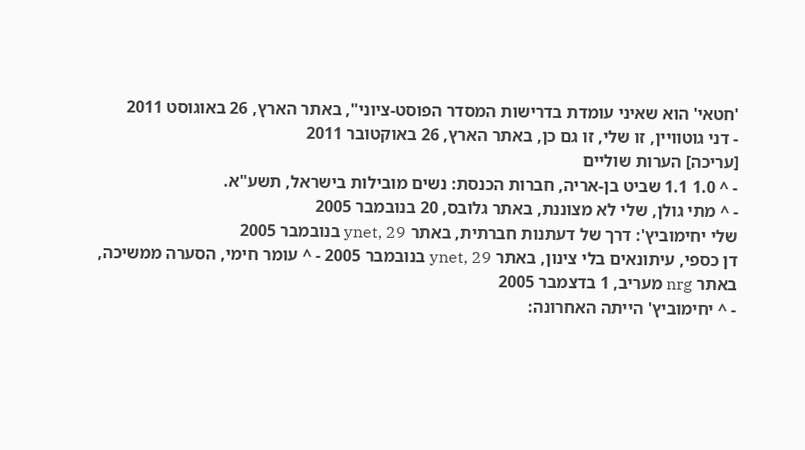'חטאי' הוא שאיני עומדת בדרישות המסדר הפוסט-ציוני", באתר הארץ, 26 באוגוסט 2011
- דני גוטוויין, זו שלי, זו גם כן, באתר הארץ, 26 באוקטובר 2011
[עריכה] הערות שוליים
- ^ 1.0 1.1 שביט בן-אריה, חברות הכנסת: נשים מובילות בישראל, תשע"א.
- ^ מתי גולן, שלי לא מצוננת, באתר גלובס, 20 בנובמבר 2005
שלי יחימוביץ': דרך של דעתנות חברתית, באתר ynet, 29 בנובמבר 2005
דן כספי, עיתונאים בלי צינון, באתר ynet, 29 בנובמבר 2005 - ^ עומר חימי, הסערה ממשיכה, באתר nrg מעריב, 1 בדצמבר 2005
- ^ יחימוביץ' הייתה האחרונה: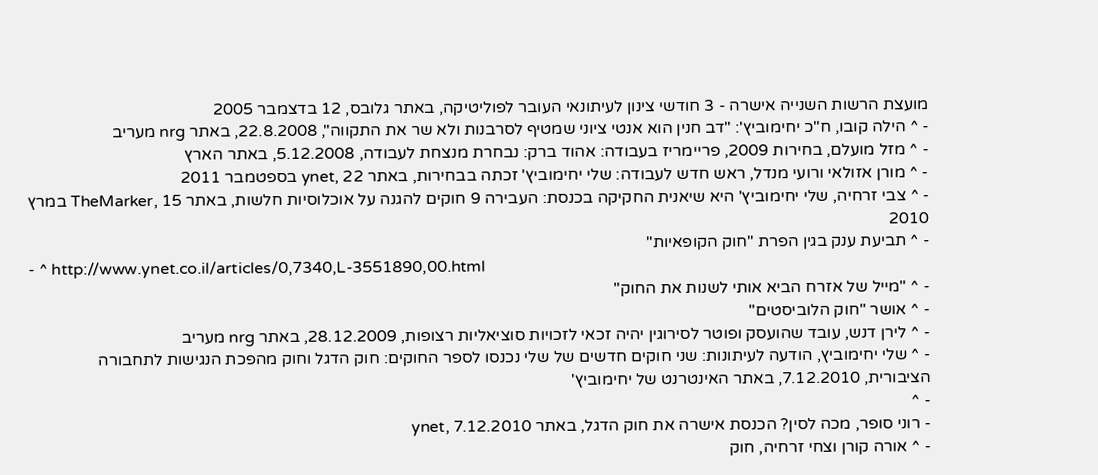מועצת הרשות השנייה אישרה - 3 חודשי צינון לעיתונאי העובר לפוליטיקה, באתר גלובס, 12 בדצמבר 2005
- ^ הילה קובו, ח"כ יחימוביץ': "דב חנין הוא אנטי ציוני שמטיף לסרבנות ולא שר את התקווה", 22.8.2008, באתר nrg מעריב
- ^ מזל מועלם, בחירות 2009, פריימריז בעבודה: אהוד ברק: נבחרת מנצחת לעבודה, 5.12.2008, באתר הארץ
- ^ מורן אזולאי ורועי מנדל, ראש חדש לעבודה: שלי יחימוביץ' זכתה בבחירות, באתר ynet, 22 בספטמבר 2011
- ^ צבי זרחיה, שלי יחימוביץ' היא שיאנית החקיקה בכנסת: העבירה 9 חוקים להגנה על אוכלוסיות חלשות, באתר TheMarker, 15 במרץ 2010
- ^ תביעת ענק בגין הפרת "חוק הקופאיות"
- ^ http://www.ynet.co.il/articles/0,7340,L-3551890,00.html
- ^ "מייל של אזרח הביא אותי לשנות את החוק"
- ^ אושר "חוק הלוביסטים"
- ^ לירן דנש, עובד שהועסק ופוטר לסירוגין יהיה זכאי לזכויות סוציאליות רצופות, 28.12.2009, באתר nrg מעריב
- ^ שלי יחימוביץ, הודעה לעיתונות: שני חוקים חדשים של שלי נכנסו לספר החוקים: חוק הדגל וחוק מהפכת הנגישות לתחבורה הציבורית, 7.12.2010, באתר האינטרנט של יחימוביץ'
- ^
- רוני סופר, מכה לסין? הכנסת אישרה את חוק הדגל, באתר ynet, 7.12.2010
- ^ אורה קורן וצחי זרחיה, חוק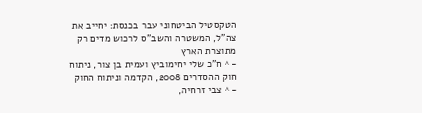הטקסטיל הביטחוני עבר בכנסת: יחייב את צה"ל, המשטרה והשב"ס לרכוש מדים רק מתוצרת הארץ
- ^ ח"כ שלי יחימוביץ ועמית בן צור, ניתוח חוק ההסדרים 2008, הקדמה וניתוח החוק
- ^ צבי זרחיה,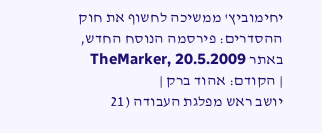יחימוביץ' ממשיכה לחשוף את חוק ההסדרים: פירסמה הנוסח החדש, באתר TheMarker, 20.5.2009
| הקודם: אהוד ברק |
יושב ראש מפלגת העבודה (21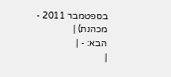בספטמבר 2011 - מכהנת) |
הבא: - |
|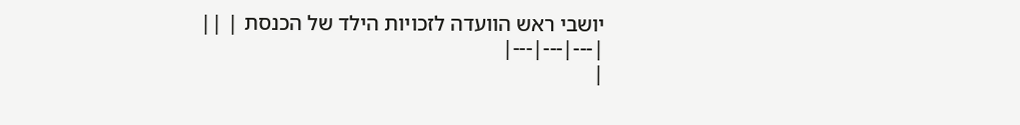יושבי ראש הוועדה לזכויות הילד של הכנסת | ||
|---|---|---|
|